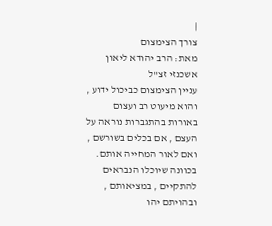|
צורך הצימצום
מאת: הרב יהודא ליאון אשכנזי זצ"ל
עניין הצימצום כביכול ידוע , והוא מיעוט רב ועצום באורות בהתגברות נוראה על העצם , אם בכלים בשורשם , ואם לאור המחייה אותם. בכוונה שיוכלו הנבראים להתקיים , במציאותם , ובהויתם יהו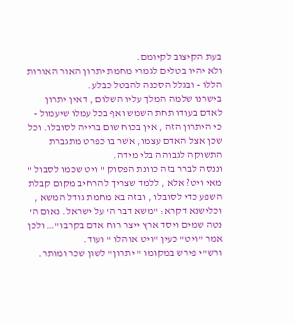בעת הקיצוב לקיומם.
ולא יהיו בטלים לגמרי מחמת יתרון האור האורות הללו - ובגלל הסכנה להבטל כבלע.
בישרנו שלמה המלך עליו השלום , דאין יתרון לאדם בעודו תחת השמש ואף בכל עמלו שיעמול - כי היתרון הזה , אין בכוח שום ברייה לסובלו. וכל שכן אצל האדם עצמו, אשר בו כפרט מתגברת התשוקה לגבוהה בלי מידה.
וננסה לברר בזה כוונת הפסוק " ויט שכמו לסבול " מאי ויט? אלא , ללמד שצריך להרחיב מקום קבלת השפע כדי לסובלו , ובזה בא מחמת גודל המשא , וכלישנא דקרא: "משא דבר ה' על ישראל. נאום ה' נטה שמים ויסד ארץ ייצר רוח אדם בקרבו"… ולכן אמר "ויט" כעין "ויט אוהלו " ועוד.
ורש"י פירש במקומו " יתרון" לשון שכר ומותר.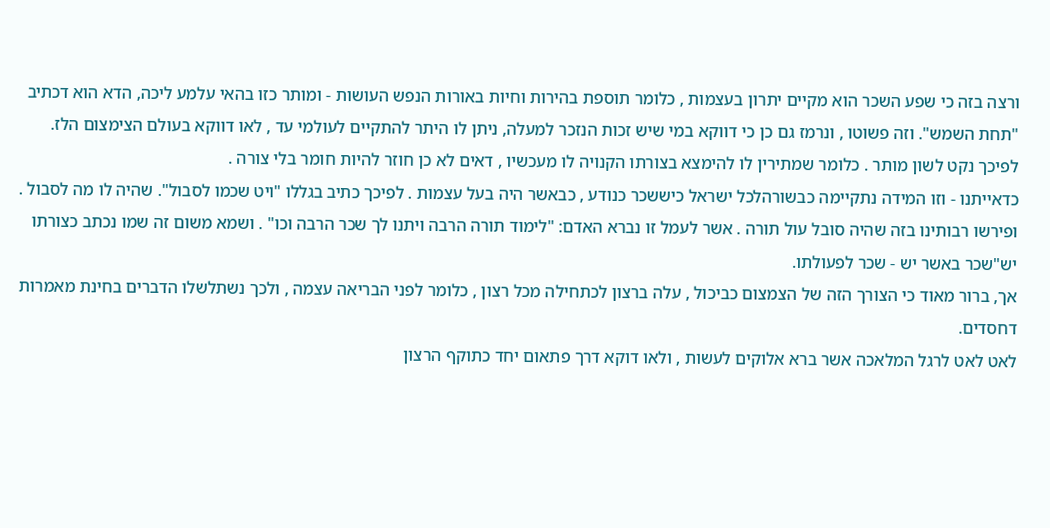ורצה בזה כי שפע השכר הוא מקיים יתרון בעצמות , כלומר תוספת בהירות וחיות באורות הנפש העושות - ומותר כזו בהאי עלמע ליכה, הדא הוא דכתיב "תחת השמש". וזה פשוטו , ונרמז גם כן כי דווקא במי שיש זכות הנזכר למעלה, ניתן לו היתר להתקיים לעולמי עד , לאו דווקא בעולם הצימצום הלז.
לפיכך נקט לשון מותר . כלומר שמתירין לו להימצא בצורתו הקנויה לו מעכשיו , דאים לא כן חוזר להיות חומר בלי צורה .
כדאייתנו - וזו המידה נתקיימה כבשורהלכל ישראל כיששכר כנודע , כבאשר היה בעל עצמות . לפיכך כתיב בגללו "ויט שכמו לסבול". שהיה לו מה לסבול . ופירשו רבותינו בזה שהיה סובל עול תורה . אשר לעמל זו נברא האדם: "לימוד תורה הרבה ויתנו לך שכר הרבה וכו" . ושמא משום זה שמו נכתב כצורתו יש"שכר באשר יש - שכר לפעולתו.
אך, ברור מאוד כי הצורך הזה של הצמצום כביכול , עלה ברצון לכתחילה מכל רצון , כלומר לפני הבריאה עצמה , ולכך נשתלשלו הדברים בחינת מאמרות דחסדים.
לאט לאט לרגל המלאכה אשר ברא אלוקים לעשות , ולאו דוקא דרך פתאום יחד כתוקף הרצון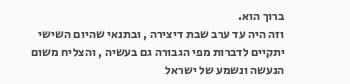ברוך הוא.
וזה היה עד ערב שבת דיצירה , ובתנאי שהיום השישי יתקיים לדברות מפי הגבורה גם בעשיה , והצליח משום הנעשה ונשמע של ישראל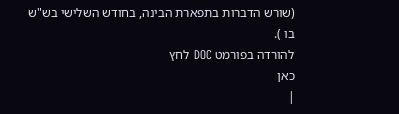(שורש הדברות בתפארת הבינה, בחודש השלישי בש"ש בו ).
להורדה בפורמט DOC לחץ
כאן
|